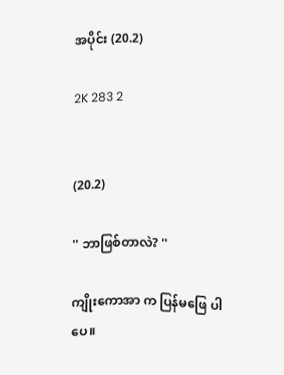အပိုင်း (20.2)

2K 283 2


(20.2)

'' ဘာဖြစ်တာလဲ? ''

ကျိုးကောအာ က ပြန်မဖြေ ပါပေ။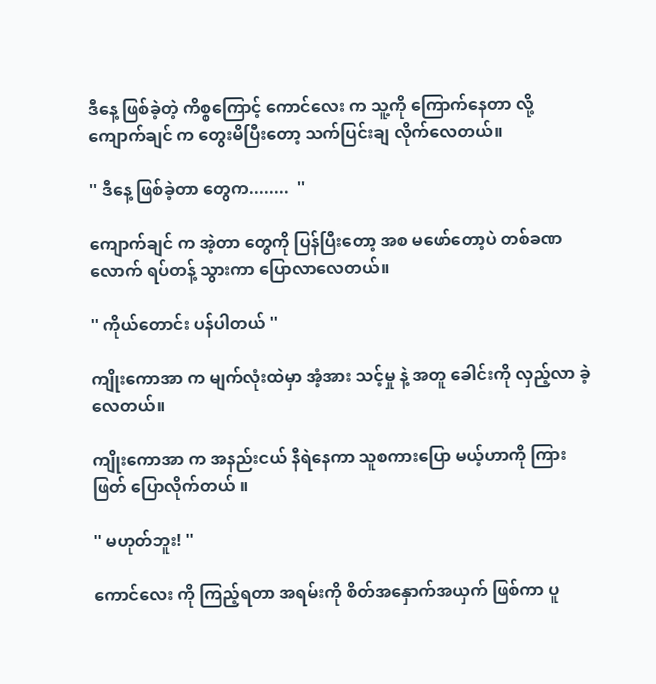ဒီနေ့ ဖြစ်ခဲ့တဲ့ ကိစ္စကြောင့် ကောင်လေး က သူ့ကို ကြောက်နေတာ လို့ ကျောက်ချင် က တွေးမိပြီးတော့ သက်ပြင်းချ လိုက်လေတယ်။

'' ဒီနေ့ ဖြစ်ခဲ့တာ တွေက........  ''

ကျောက်ချင် က အဲ့တာ တွေကို ပြန်ပြီးတော့ အစ မဖော်တော့ပဲ တစ်ခဏလောက် ရပ်တန့် သွားကာ ပြောလာလေတယ်။

'' ကိုယ်တောင်း ပန်ပါတယ် ''

ကျိုးကောအာ က မျက်လုံးထဲမှာ အံ့အား သင့်မှု နဲ့ အတူ ခေါင်းကို လှည့်လာ ခဲ့လေတယ်။

ကျိုးကောအာ က အနည်းငယ် နီရဲနေကာ သူစကားပြော မယ့်ဟာကို ကြားဖြတ် ပြောလိုက်တယ် ။

'' မဟုတ်ဘူး! ''

ကောင်လေး ကို ကြည့်ရတာ အရမ်းကို စိတ်အနှောက်အယှက် ဖြစ်ကာ ပူ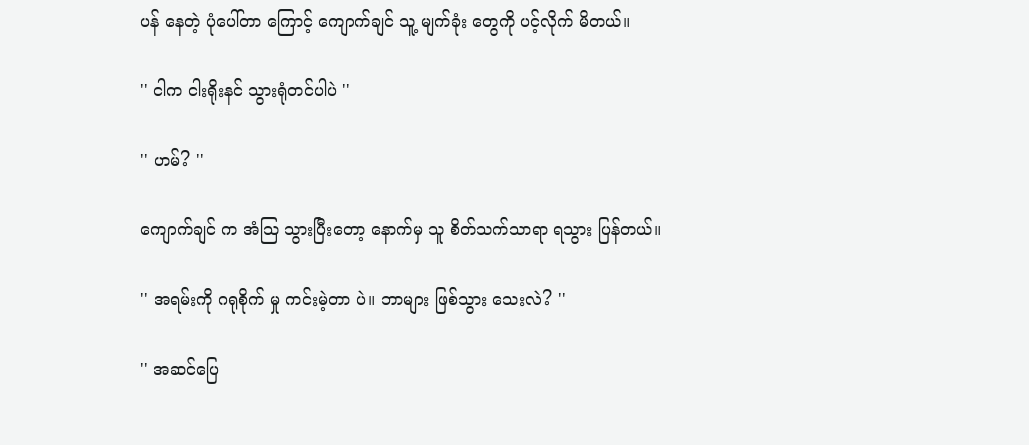ပန် နေတဲ့ ပုံပေါ်တာ ကြောင့် ကျောက်ချင် သူ့ မျက်ခုံး တွေကို ပင့်လိုက် မိတယ်။

'' ငါက ငါးရိုးနင် သွားရုံတင်ပါပဲ ''

'' ဟမ်? ''

ကျောက်ချင် က အံသြ သွားပြီးတော့ နောက်မှ သူ စိတ်သက်သာရာ ရသွား ပြန်တယ်။

'' အရမ်းကို ဂရုစိုက် မှု ကင်းမဲ့တာ ပဲ။ ဘာများ ဖြစ်သွား သေးလဲ? ''

'' အဆင်ပြေ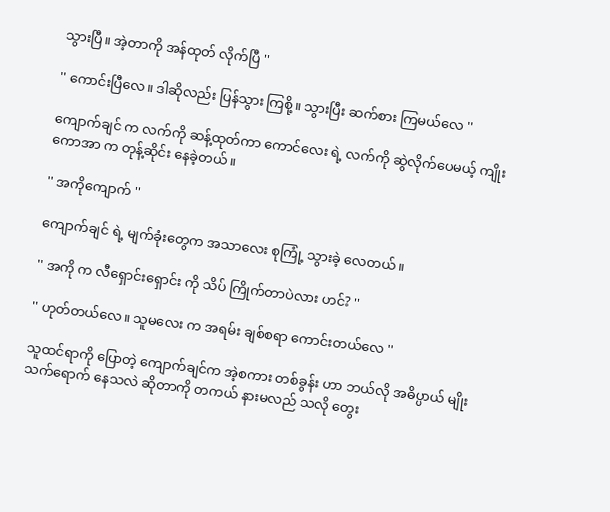သွားပြီ။ အဲ့တာကို အန်ထုတ် လိုက်ပြီ ''

'' ကောင်းပြီလေ။ ဒါဆိုလည်း ပြန်သွား ကြစို့။ သွားပြီး ဆက်စား ကြမယ်လေ ''

ကျောက်ချင် က လက်ကို ဆန့်ထုတ်ကာ ကောင်လေး ရဲ့ လက်ကို ဆွဲလိုက်ပေမယ့် ကျိုးကောအာ က တုန့်ဆိုင်း နေခဲ့တယ်။

'' အကိုကျောက် ''

ကျောက်ချင် ရဲ့ မျက်ခုံးတွေက အသာလေး စုကြုံ့ သွားခဲ့ လေတယ်။

'' အကို က လီရှောင်းရှောင်း ကို သိပ် ကြိုက်တာပဲလား ဟင်? ''

'' ဟုတ်တယ်လေ။ သူမလေး က အရမ်း ချစ်စရာ ကောင်းတယ်လေ ''

သူထင်ရာကို ပြောတဲ့ ကျောက်ချင်က အဲ့စကား တစ်ခွန်း ဟာ ဘယ်လို အဓိပ္ပာယ် မျိုး သက်ရောက် နေသလဲ ဆိုတာကို တကယ် နားမလည် သလို တွေး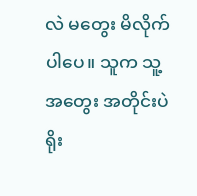လဲ မတွေး မိလိုက် ပါပေ။ သူက သူ့အတွေး အတိုင်းပဲ ရိုး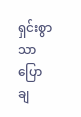ရှင်းစွာသာ ပြော ချ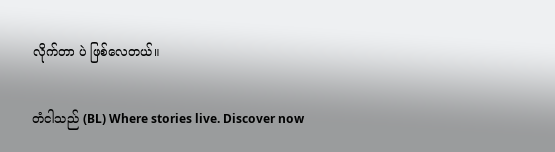လိုက်တာ ပဲ ဖြစ်လေတယ်။

တံငါသည် (BL) Where stories live. Discover now